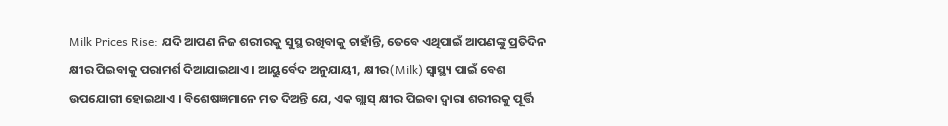Milk Prices Rise: ଯଦି ଆପଣ ନିଜ ଶରୀରକୁ ସୁସ୍ଥ ରଖିବାକୁ ଚାହାଁନ୍ତି, ତେବେ ଏଥିପାଇଁ ଆପଣଙ୍କୁ ପ୍ରତିଦିନ କ୍ଷୀର ପିଇବାକୁ ପରାମର୍ଶ ଦିଆଯାଇଥାଏ । ଆୟୁର୍ବେଦ ଅନୁଯାୟୀ, କ୍ଷୀର(Milk) ସ୍ୱାସ୍ଥ୍ୟ ପାଇଁ ବେଶ ଉପଯୋଗୀ ହୋଇଥାଏ । ବିଶେଷଜ୍ଞମାନେ ମତ ଦିଅନ୍ତି ଯେ, ଏକ ଗ୍ଲାସ୍ କ୍ଷୀର ପିଇବା ଦ୍ବାରା ଶରୀରକୁ ପୂର୍ତ୍ତି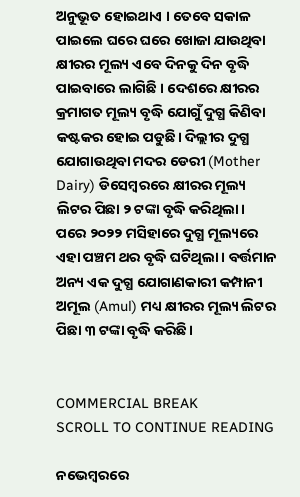ଅନୁଭୂତ ହୋଇଥାଏ । ତେବେ ସକାଳ ପାଇଲେ ଘରେ ଘରେ ଖୋଜା ଯାଉଥିବା କ୍ଷୀରର ମୂଲ୍ୟ ଏବେ ଦିନକୁ ଦିନ ବୃଦ୍ଧି ପାଇବାରେ ଲାଗିଛି । ଦେଶରେ କ୍ଷୀରର କ୍ରମାଗତ ମୂଲ୍ୟ ବୃଦ୍ଧି ଯୋଗୁଁ ଦୁଗ୍ଧ କିଣିବା କଷ୍ଟକର ହୋଇ ପଡୁଛି। ଦିଲ୍ଲୀର ଦୁଗ୍ଧ ଯୋଗାଉଥିବା ମଦର ଡେରୀ (Mother Dairy) ଡିସେମ୍ବରରେ କ୍ଷୀରର ମୂଲ୍ୟ ଲିଟର ପିଛା ୨ ଟଙ୍କା ବୃଦ୍ଧି କରିଥିଲା।  ପରେ ୨୦୨୨ ମସିହାରେ ଦୁଗ୍ଧ ମୂଲ୍ୟରେ ଏହା ପଞ୍ଚମ ଥର ବୃଦ୍ଧି ଘଟିଥିଲା । ବର୍ତ୍ତମାନ ଅନ୍ୟ ଏକ ଦୁଗ୍ଧ ଯୋଗାଣକାରୀ କମ୍ପାନୀ ଅମୂଲ (Amul) ମଧ୍ୟ କ୍ଷୀରର ମୂଲ୍ୟ ଲିଟର ପିଛା ୩ ଟଙ୍କା ବୃଦ୍ଧି କରିଛି।


COMMERCIAL BREAK
SCROLL TO CONTINUE READING

ନଭେମ୍ବରରେ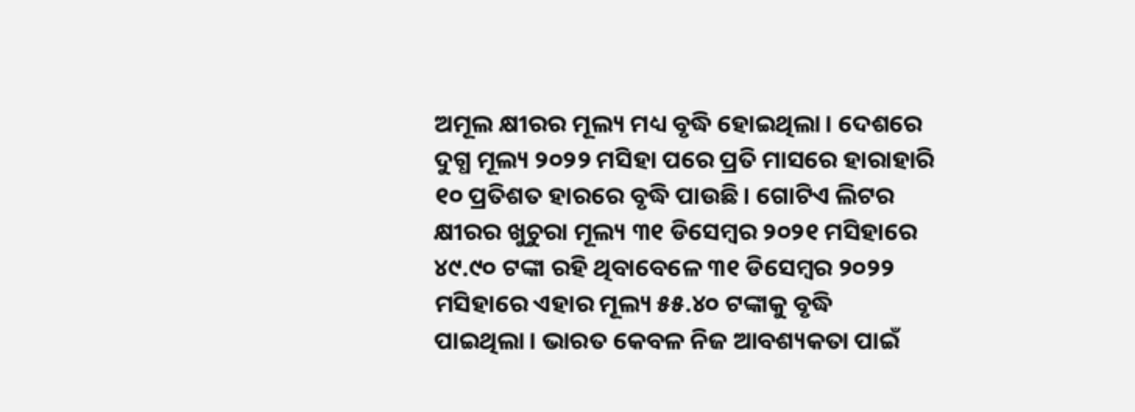ଅମୂଲ କ୍ଷୀରର ମୂଲ୍ୟ ମଧ୍ୟ ବୃଦ୍ଧି ହୋଇଥିଲା। ଦେଶରେ ଦୁଗ୍ଧ ମୂଲ୍ୟ ୨୦୨୨ ମସିହା ପରେ ପ୍ରତି ମାସରେ ହାରାହାରି ୧୦ ପ୍ରତିଶତ ହାରରେ ବୃଦ୍ଧି ପାଉଛି। ଗୋଟିଏ ଲିଟର କ୍ଷୀରର ଖୁଚୁରା ମୂଲ୍ୟ ୩୧ ଡିସେମ୍ବର ୨୦୨୧ ମସିହାରେ ୪୯.୯୦ ଟଙ୍କା ରହି ଥିବାବେଳେ ୩୧ ଡିସେମ୍ବର ୨୦୨୨ ମସିହାରେ ଏହାର ମୂଲ୍ୟ ୫୫.୪୦ ଟଙ୍କାକୁ ବୃଦ୍ଧି ପାଇଥିଲା। ଭାରତ କେବଳ ନିଜ ଆବଶ୍ୟକତା ପାଇଁ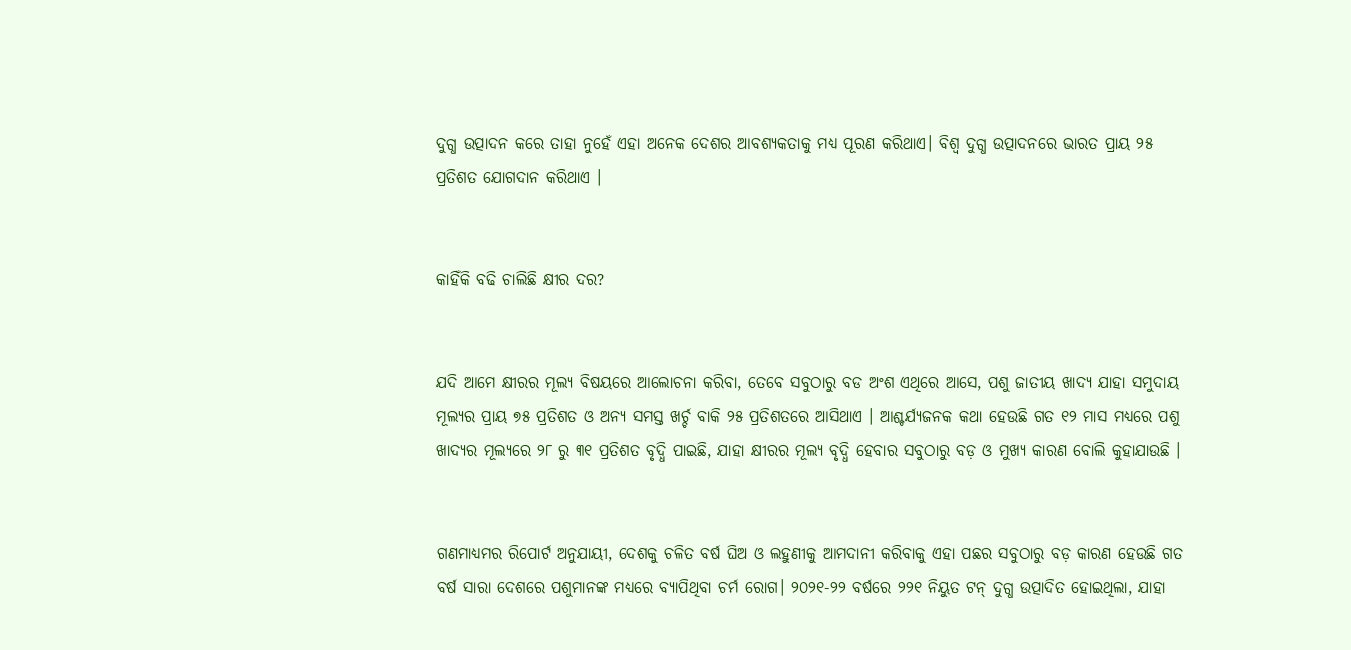ଦୁଗ୍ଧ ଉତ୍ପାଦନ କରେ ତାହା ନୁହେଁ ଏହା ଅନେକ ଦେଶର ଆବଶ୍ୟକତାକୁ ମଧ୍ୟ ପୂରଣ କରିଥାଏ। ବିଶ୍ୱ ଦୁଗ୍ଧ ଉତ୍ପାଦନରେ ଭାରତ ପ୍ରାୟ ୨୫ ପ୍ରତିଶତ ଯୋଗଦାନ କରିଥାଏ ।


କାହିଁକି ବଢି ଚାଲିଛି କ୍ଷୀର ଦର?


ଯଦି ଆମେ କ୍ଷୀରର ମୂଲ୍ୟ ବିଷୟରେ ଆଲୋଚନା କରିବା, ତେବେ ସବୁଠାରୁ ବଡ ଅଂଶ ଏଥିରେ ଆସେ, ପଶୁ ଜାତୀୟ ଖାଦ୍ୟ ଯାହା ସମୁଦାୟ ମୂଲ୍ୟର ପ୍ରାୟ ୭୫ ପ୍ରତିଶତ ଓ ଅନ୍ୟ ସମସ୍ତ ଖର୍ଚ୍ଚ ବାକି ୨୫ ପ୍ରତିଶତରେ ଆସିଥାଏ । ଆଶ୍ଚର୍ଯ୍ୟଜନକ କଥା ହେଉଛି ଗତ ୧୨ ମାସ ମଧ୍ୟରେ ପଶୁ ଖାଦ୍ୟର ମୂଲ୍ୟରେ ୨୮ ରୁ ୩୧ ପ୍ରତିଶତ ବୃଦ୍ଧି ପାଇଛି, ଯାହା କ୍ଷୀରର ମୂଲ୍ୟ ବୃଦ୍ଧି ହେବାର ସବୁଠାରୁ ବଡ଼ ଓ ମୁଖ୍ୟ କାରଣ ବୋଲି କୁହାଯାଉଛି ।


ଗଣମାଧ୍ୟମର ରିପୋର୍ଟ ଅନୁଯାୟୀ, ଦେଶକୁ ଚଳିତ ବର୍ଷ ଘିଅ ଓ ଲହୁଣୀକୁ ଆମଦାନୀ କରିବାକୁ ଏହା ପଛର ସବୁଠାରୁ ବଡ଼ କାରଣ ହେଉଛି ଗତ ବର୍ଷ ସାରା ଦେଶରେ ପଶୁମାନଙ୍କ ମଧ୍ୟରେ ବ୍ୟାପିଥିବା ଚର୍ମ ରୋଗ। ୨୦୨୧-୨୨ ବର୍ଷରେ ୨୨୧ ନିୟୁତ ଟନ୍ ଦୁଗ୍ଧ ଉତ୍ପାଦିତ ହୋଇଥିଲା, ଯାହା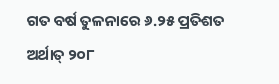ଗତ ବର୍ଷ ତୁଳନାରେ ୬.୨୫ ପ୍ରତିଶତ ଅର୍ଥାତ୍ ୨୦୮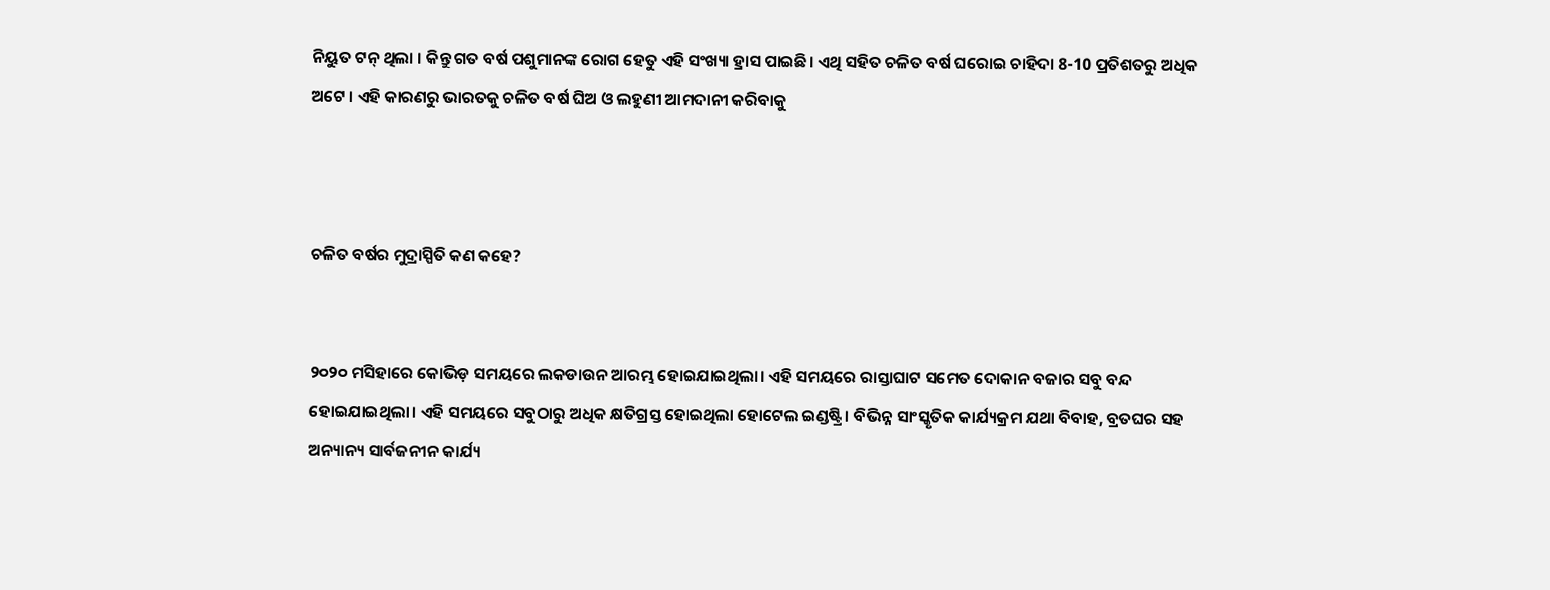ନିୟୁତ ଟନ୍ ଥିଲା । କିନ୍ତୁ ଗତ ବର୍ଷ ପଶୁମାନଙ୍କ ରୋଗ ହେତୁ ଏହି ସଂଖ୍ୟା ହ୍ରାସ ପାଇଛି। ଏଥି ସହିତ ଚଳିତ ବର୍ଷ ଘରୋଇ ଚାହିଦା 8-10 ପ୍ରତିଶତରୁ ଅଧିକ ଅଟେ । ଏହି କାରଣରୁ ଭାରତକୁ ଚଳିତ ବର୍ଷ ଘିଅ ଓ ଲହୁଣୀ ଆମଦାନୀ କରିବାକୁ



ଚଳିତ ବର୍ଷର ମୁଦ୍ରାସ୍ପିତି କଣ କହେ?


୨୦୨୦ ମସିହାରେ କୋଭିଡ଼ ସମୟରେ ଲକଡାଉନ ଆରମ୍ଭ ହୋଇଯାଇଥିଲା। ଏହି ସମୟରେ ରାସ୍ତାଘାଟ ସମେତ ଦୋକାନ ବଜାର ସବୁ ବନ୍ଦ ହୋଇଯାଇଥିଲା। ଏହି ସମୟରେ ସବୁଠାରୁ ଅଧିକ କ୍ଷତିଗ୍ରସ୍ତ ହୋଇଥିଲା ହୋଟେଲ ଇଣ୍ଡଷ୍ଟ୍ରି। ବିଭିନ୍ନ ସାଂସ୍କୃତିକ କାର୍ଯ୍ୟକ୍ରମ ଯଥା ବିବାହ, ବ୍ରତଘର ସହ ଅନ୍ୟାନ୍ୟ ସାର୍ବଜନୀନ କାର୍ଯ୍ୟ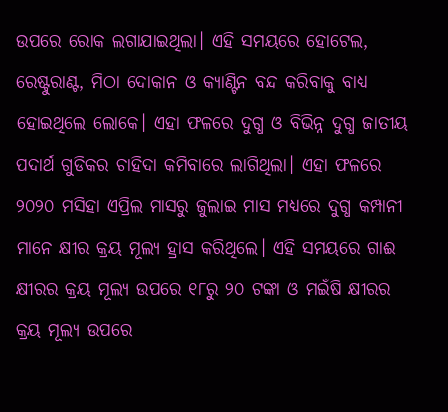ଉପରେ ରୋକ ଲଗାଯାଇଥିଲା। ଏହି ସମୟରେ ହୋଟେଲ, ରେଷ୍ଟୁରାଣ୍ଟ, ମିଠା ଦୋକାନ ଓ କ୍ୟାଣ୍ଟିନ ବନ୍ଦ କରିବାକୁ ବାଧ୍ୟ ହୋଇଥିଲେ ଲୋକେ। ଏହା ଫଳରେ ଦୁଗ୍ଧ ଓ ବିଭିନ୍ନ ଦୁଗ୍ଧ ଜାତୀୟ ପଦାର୍ଥ ଗୁଡିକର ଚାହିଦା କମିବାରେ ଲାଗିଥିଲା। ଏହା ଫଳରେ ୨୦୨୦ ମସିହା ଏପ୍ରିଲ ମାସରୁ ଜୁଲାଇ ମାସ ମଧ୍ୟରେ ଦୁଗ୍ଧ କମ୍ପାନୀ ମାନେ କ୍ଷୀର କ୍ରୟ ମୂଲ୍ୟ ହ୍ରାସ କରିଥିଲେ। ଏହି ସମୟରେ ଗାଈ କ୍ଷୀରର କ୍ରୟ ମୂଲ୍ୟ ଉପରେ ୧୮ରୁ ୨୦ ଟଙ୍କା ଓ ମଇଁଷି କ୍ଷୀରର କ୍ରୟ ମୂଲ୍ୟ ଉପରେ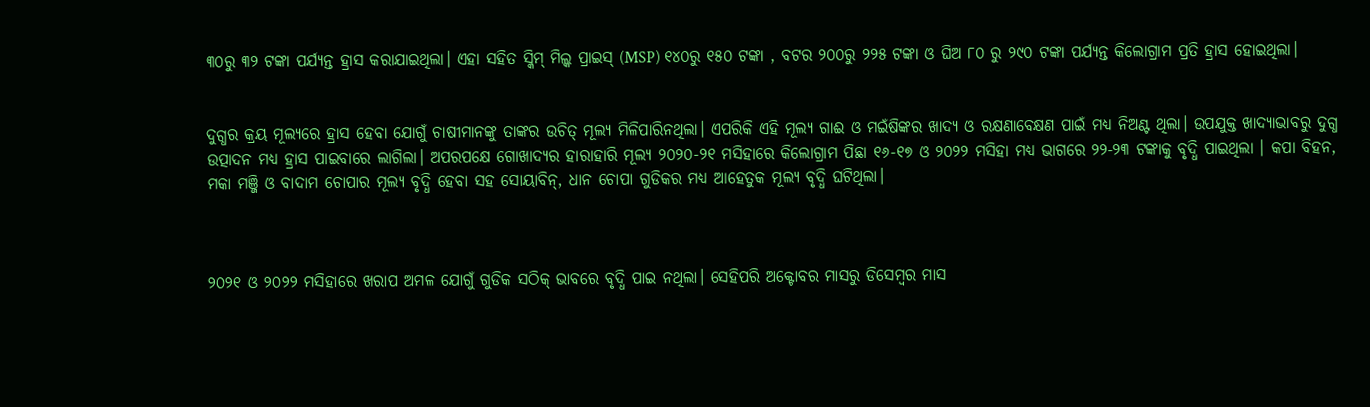୩୦ରୁ ୩୨ ଟଙ୍କା ପର୍ଯ୍ୟନ୍ତ ହ୍ରାସ କରାଯାଇଥିଲା। ଏହା ସହିତ ସ୍କିମ୍‌ ମିଲ୍କ ପ୍ରାଇସ୍‌ (MSP) ୧୪୦ରୁ ୧୫୦ ଟଙ୍କା , ବଟର ୨୦୦ରୁ ୨୨୫ ଟଙ୍କା ଓ ଘିଅ ୮୦ ରୁ ୨୯୦ ଟଙ୍କା ପର୍ଯ୍ୟନ୍ତ କିଲୋଗ୍ରାମ ପ୍ରତି ହ୍ରାସ ହୋଇଥିଲା।


ଦୁଗ୍ଧର କ୍ରୟ ମୂଲ୍ୟରେ ହ୍ରାସ ହେବା ଯୋଗୁଁ ଚାଷୀମାନଙ୍କୁ ତାଙ୍କର ଉଚିତ୍ ମୂଲ୍ୟ ମିଳିପାରିନଥିଲା। ଏପରିକି ଏହି ମୂଲ୍ୟ ଗାଈ ଓ ମଇଁଷିଙ୍କର ଖାଦ୍ୟ ଓ ରକ୍ଷଣାବେକ୍ଷଣ ପାଇଁ ମଧ୍ୟ ନିଅଣ୍ଟ ଥିଲା। ଉପଯୁକ୍ତ ଖାଦ୍ୟାଭାବରୁ ଦୁଗ୍ଧ ଉତ୍ପାଦନ ମଧ୍ୟ ହ୍ରାସ ପାଇବାରେ ଲାଗିଲା। ଅପରପକ୍ଷେ ଗୋଖାଦ୍ୟର ହାରାହାରି ମୂଲ୍ୟ ୨୦୨୦-୨୧ ମସିହାରେ କିଲୋଗ୍ରାମ ପିଛା ୧୬-୧୭ ଓ ୨୦୨୨ ମସିହା ମଧ୍ୟ ଭାଗରେ ୨୨-୨୩ ଟଙ୍କାକୁ ବୃଦ୍ଧି ପାଇଥିଲା । କପା ବିହନ, ମକା ମଞ୍ଜି ଓ ବାଦାମ ଚୋପାର ମୂଲ୍ୟ ବୃଦ୍ଧି ହେବା ସହ ସୋୟାବିନ୍, ଧାନ ଚୋପା ଗୁଡିକର ମଧ୍ୟ ଆହେତୁକ ମୂଲ୍ୟ ବୃଦ୍ଧି ଘଟିଥିଲା।



୨୦୨୧ ଓ ୨୦୨୨ ମସିହାରେ ଖରାପ ଅମଳ ଯୋଗୁଁ ଗୁଡିକ ସଠିକ୍ ଭାବରେ ବୃଦ୍ଧି ପାଇ ନଥିଲା। ସେହିପରି ଅକ୍ଟୋବର ମାସରୁ ଡିସେମ୍ବର ମାସ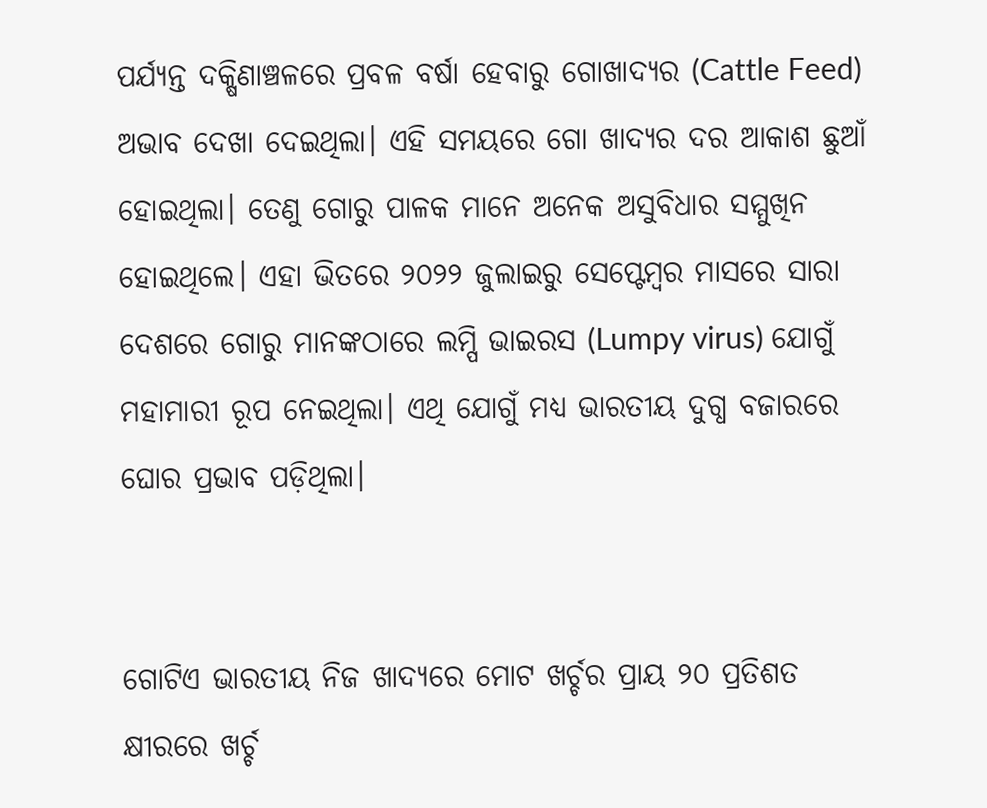ପର୍ଯ୍ୟନ୍ତ ଦକ୍ଷିଣାଞ୍ଚଳରେ ପ୍ରବଳ ବର୍ଷା ହେବାରୁ ଗୋଖାଦ୍ୟର (Cattle Feed) ଅଭାବ ଦେଖା ଦେଇଥିଲା। ଏହି ସମୟରେ ଗୋ ଖାଦ୍ୟର ଦର ଆକାଶ ଛୁଆଁ ହୋଇଥିଲା। ତେଣୁ ଗୋରୁ ପାଳକ ମାନେ ଅନେକ ଅସୁବିଧାର ସମ୍ମୁଖିନ ହୋଇଥିଲେ। ଏହା ଭିତରେ ୨୦୨୨ ଜୁଲାଇରୁ ସେପ୍ଟେମ୍ବର ମାସରେ ସାରା ଦେଶରେ ଗୋରୁ ମାନଙ୍କଠାରେ ଲମ୍ପି ଭାଇରସ (Lumpy virus) ଯୋଗୁଁ ମହାମାରୀ ରୂପ ନେଇଥିଲା। ଏଥି ଯୋଗୁଁ ମଧ୍ୟ ଭାରତୀୟ ଦୁଗ୍ଧ ବଜାରରେ ଘୋର ପ୍ରଭାବ ପଡ଼ିଥିଲା।


ଗୋଟିଏ ଭାରତୀୟ ନିଜ ଖାଦ୍ୟରେ ମୋଟ ଖର୍ଚ୍ଚର ପ୍ରାୟ ୨୦ ପ୍ରତିଶତ କ୍ଷୀରରେ ଖର୍ଚ୍ଚ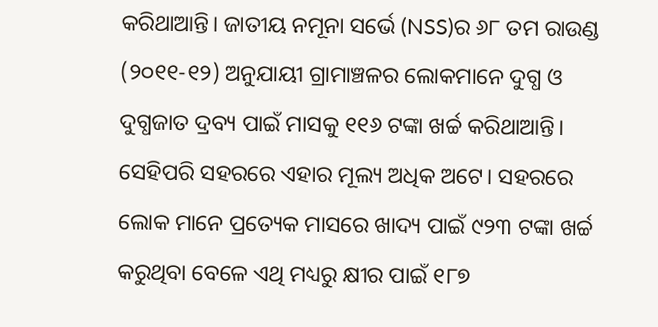କରିଥାଆନ୍ତି। ଜାତୀୟ ନମୂନା ସର୍ଭେ (NSS)ର ୬୮ ତମ ରାଉଣ୍ଡ (୨୦୧୧-୧୨) ଅନୁଯାୟୀ ଗ୍ରାମାଞ୍ଚଳର ଲୋକମାନେ ଦୁଗ୍ଧ ଓ ଦୁଗ୍ଧଜାତ ଦ୍ରବ୍ୟ ପାଇଁ ମାସକୁ ୧୧୬ ଟଙ୍କା ଖର୍ଚ୍ଚ କରିଥାଆନ୍ତି। ସେହିପରି ସହରରେ ଏହାର ମୂଲ୍ୟ ଅଧିକ ଅଟେ। ସହରରେ ଲୋକ ମାନେ ପ୍ରତ୍ୟେକ ମାସରେ ଖାଦ୍ୟ ପାଇଁ ୯୨୩ ଟଙ୍କା ଖର୍ଚ୍ଚ  କରୁଥିବା ବେଳେ ଏଥି ମଧ୍ୟରୁ କ୍ଷୀର ପାଇଁ ୧୮୭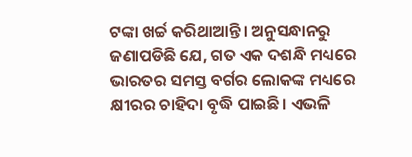ଟଙ୍କା ଖର୍ଚ୍ଚ କରିଥାଆନ୍ତି। ଅନୁସନ୍ଧାନରୁ ଜଣାପଡିଛି ଯେ, ଗତ ଏକ ଦଶନ୍ଧି ମଧ୍ୟରେ ଭାରତର ସମସ୍ତ ବର୍ଗର ଲୋକଙ୍କ ମଧ୍ୟରେ କ୍ଷୀରର ଚାହିଦା ବୃଦ୍ଧି ପାଇଛି। ଏଭଳି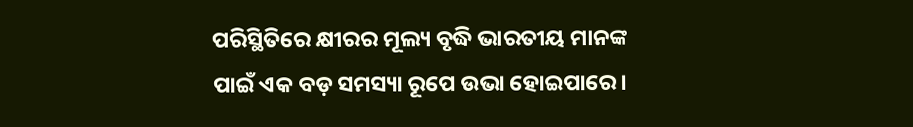ପରିସ୍ଥିତିରେ କ୍ଷୀରର ମୂଲ୍ୟ ବୃଦ୍ଧି ଭାରତୀୟ ମାନଙ୍କ ପାଇଁ ଏକ ବଡ଼ ସମସ୍ୟା ରୂପେ ଉଭା ହୋଇପାରେ।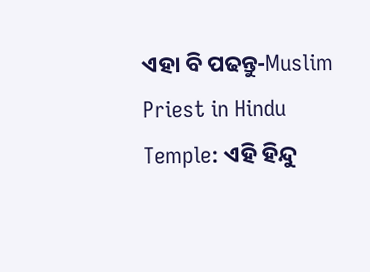ଏହା ବି ପଢନ୍ତୁ-Muslim Priest in Hindu Temple: ଏହି ହିନ୍ଦୁ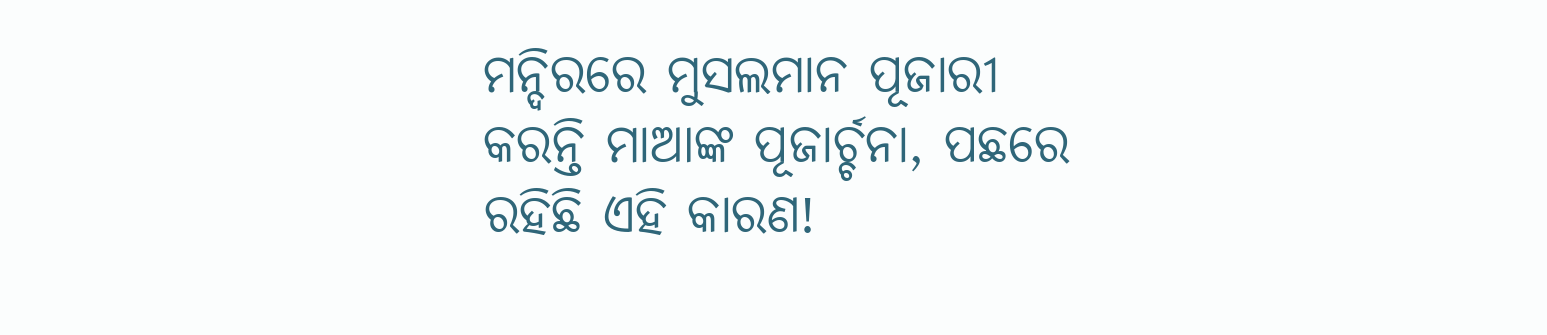ମନ୍ଦିରରେ ମୁସଲମାନ ପୂଜାରୀ କରନ୍ତି ମାଆଙ୍କ ପୂଜାର୍ଚ୍ଚନା, ପଛରେ ରହିଛି ଏହି କାରଣ!